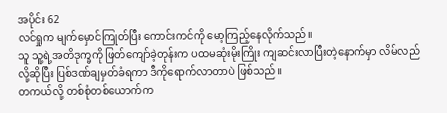အပိုင်း 62
လင်ရှုက မျက်မှောင်ကြုတ်ပြီး ကောင်းကင်ကို မော့ကြည့်နေလိုက်သည်။
သူ သူ့ရဲ့အတိဒုက္ခကို ဖြတ်ကျော်ခဲ့တုန်းက ပထမဆုံးမိုးကြိုး ကျဆင်းလာပြီးတဲ့နောက်မှာ လိမ်လည်လို့ဆိုပြီး ပြစ်ဒဏ်ချမှတ်ခံရကာ ဒီကိုရောက်လာတာပဲ ဖြစ်သည်။
တကယ်လို့ တစ်စုံတစ်ယောက်က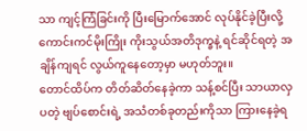သာ ကျင့်ကြံခြင်းကို ပြီးမြောက်အောင် လုပ်နိုင်ခဲ့ပြီးလို့ ကောင်းကင်မိုးကြိုး ကိုးသွယ်အတိဒုက္ခနဲ့ ရင်ဆိုင်ရတဲ့ အချိန်ကျရင် လွယ်ကူနေတော့မှာ မဟုတ်ဘူး။
တောင်ထိပ်က တိတ်ဆိတ်နေခဲ့ကာ သန့်စင်ပြီး သာယာလှပတဲ့ ဗျပ်စောင်းရဲ့ အသံတစ်ခုတည်းကိုသာ ကြားနေခဲ့ရ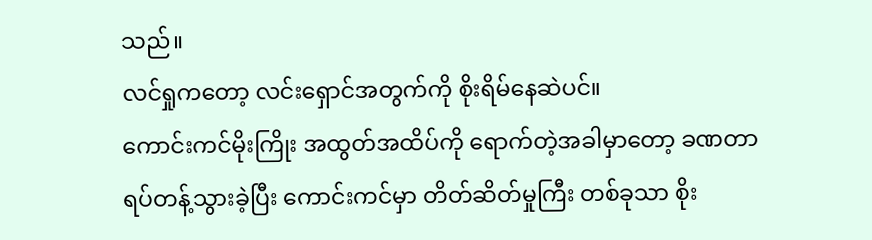သည်။
လင်ရှုကတော့ လင်းရှောင်အတွက်ကို စိုးရိမ်နေဆဲပင်။
ကောင်းကင်မိုးကြိုး အထွတ်အထိပ်ကို ရောက်တဲ့အခါမှာတော့ ခဏတာ ရပ်တန့်သွားခဲ့ပြီး ကောင်းကင်မှာ တိတ်ဆိတ်မှုကြီး တစ်ခုသာ စိုး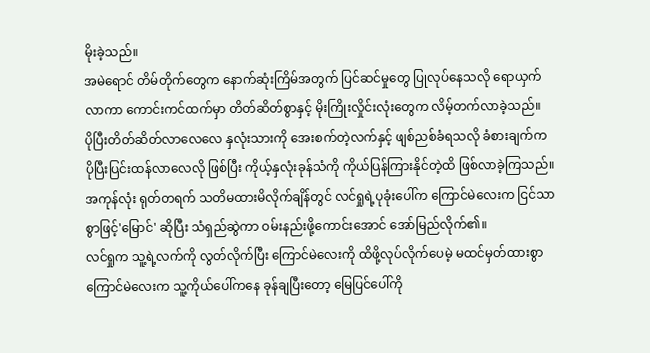မိုးခဲ့သည်။
အမဲရောင် တိမ်တိုက်တွေက နောက်ဆုံးကြိမ်အတွက် ပြင်ဆင်မှုတွေ ပြုလုပ်နေသလို ရောယှက်လာကာ ကောင်းကင်ထက်မှာ တိတ်ဆိတ်စွာနှင့် မိုးကြိုးလှိုင်းလုံးတွေက လိမ့်တက်လာခဲ့သည်။
ပိုပြီးတိတ်ဆိတ်လာလေလေ နှလုံးသားကို အေးစက်တဲ့လက်နှင့် ဖျစ်ညစ်ခံရသလို ခံစားချက်က ပိုပြီးပြင်းထန်လာလေလို ဖြစ်ပြီး ကိုယ့်နှလုံးခုန်သံကို ကိုယ်ပြန်ကြားနိုင်တဲ့ထိ ဖြစ်လာခဲ့ကြသည်။
အကုန်လုံး ရုတ်တရက် သတိမထားမိလိုက်ချိန်တွင် လင်ရှုရဲ့ပုခုံးပေါ်က ကြောင်မဲလေးက ငြင်သာစွာဖြင့်'မြောင်' ဆိုပြီး သံရှည်ဆွဲကာ ဝမ်းနည်းဖို့ကောင်းအောင် အော်မြည်လိုက်၏။
လင်ရှုက သူ့ရဲ့လက်ကို လွတ်လိုက်ပြီး ကြောင်မဲလေးကို ထိဖို့လုပ်လိုက်ပေမဲ့ မထင်မှတ်ထားစွာ ကြောင်မဲလေးက သူ့ကိုယ်ပေါ်ကနေ ခုန်ချပြီးတော့ မြေပြင်ပေါ်ကို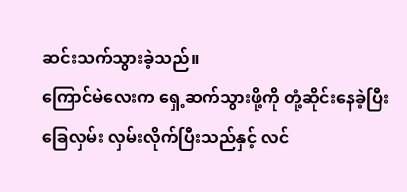ဆင်းသက်သွားခဲ့သည်။
ကြောင်မဲလေးက ရှေ့ဆက်သွားဖို့ကို တုံ့ဆိုင်းနေခဲ့ပြီး ခြေလှမ်း လှမ်းလိုက်ပြီးသည်နှင့် လင်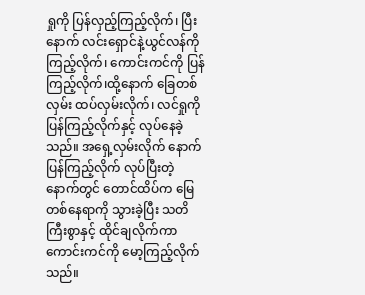ရှုကို ပြန်လှည့်ကြည့်လိုက်၊ ပြီးနောက် လင်းရှောင်နဲ့ယွင်လန်ကို ကြည့်လိုက်၊ ကောင်းကင်ကို ပြန်ကြည့်လိုက်၊ထို့နောက် ခြေတစ်လှမ်း ထပ်လှမ်းလိုက်၊ လင်ရှုကို ပြန်ကြည့်လိုက်နှင့် လုပ်နေခဲ့သည်။ အရှေ့လှမ်းလိုက် နောက်ပြန်ကြည့်လိုက် လုပ်ပြီးတဲ့နောက်တွင် တောင်ထိပ်က မြေတစ်နေရာကို သွားခဲ့ပြီး သတိကြီးစွာနှင့် ထိုင်ချလိုက်ကာ ကောင်းကင်ကို မော့ကြည့်လိုက်သည်။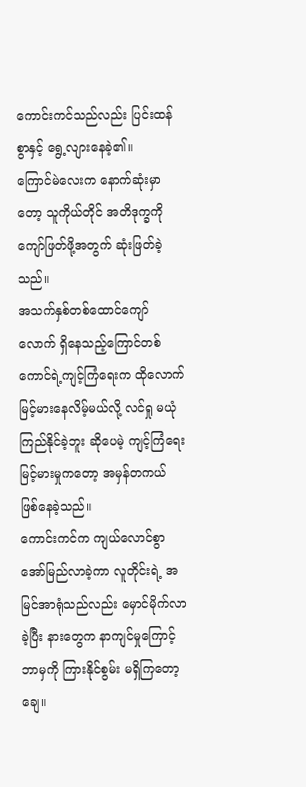ကောင်းကင်သည်လည်း ပြင်းထန်စွာနှင့် ရွေ့လျားနေခဲ့၏။
ကြောင်မဲလေးက နောက်ဆုံးမှာတော့ သူကိုယ်တိုင် အတိဒုက္ခကို ကျော်ဖြတ်ဖို့အတွက် ဆုံးဖြတ်ခဲ့သည်။
အသက်နှစ်တစ်ထောင်ကျော်လောက် ရှိနေသည့်ကြောင်တစ်ကောင်ရဲ့ကျင့်ကြံရေးက ထိုလောက်မြင့်မားနေလိမ့်မယ်လို့ လင်ရှု မယုံကြည်နိုင်ခဲ့ဘူး ဆိုပေမဲ့ ကျင့်ကြံရေး မြင့်မားမှုကတော့ အမှန်တကယ် ဖြစ်နေခဲ့သည်။
ကောင်းကင်က ကျယ်လောင်စွာ အော်မြည်လာခဲ့ကာ လူတိုင်းရဲ့ အမြင်အာရုံသည်လည်း မှောင်မိုက်လာခဲ့ပြီး နားတွေက နာကျင်မှုကြောင့် ဘာမှကို ကြားနိုင်စွမ်း မရှိကြတော့ချေ။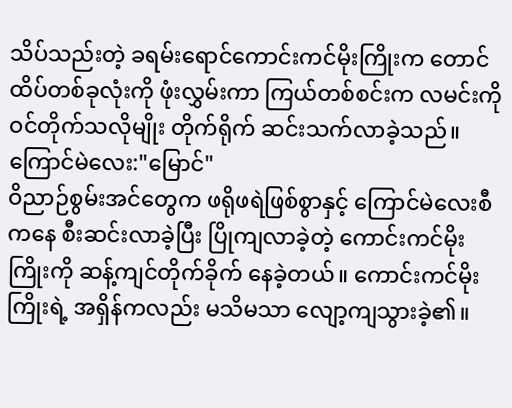သိပ်သည်းတဲ့ ခရမ်းရောင်ကောင်းကင်မိုးကြိုးက တောင်ထိပ်တစ်ခုလုံးကို ဖုံးလွှမ်းကာ ကြယ်တစ်စင်းက လမင်းကို ဝင်တိုက်သလိုမျိုး တိုက်ရိုက် ဆင်းသက်လာခဲ့သည်။
ကြောင်မဲလေး:"မြောင်"
ဝိညာဉ်စွမ်းအင်တွေက ဖရိုဖရဲဖြစ်စွာနှင့် ကြောင်မဲလေးစီကနေ စီးဆင်းလာခဲ့ပြီး ပြိုကျလာခဲ့တဲ့ ကောင်းကင်မိုးကြိုးကို ဆန့်ကျင်တိုက်ခိုက် နေခဲ့တယ်။ ကောင်းကင်မိုးကြိုးရဲ့ အရှိန်ကလည်း မသိမသာ လျော့ကျသွားခဲ့၏။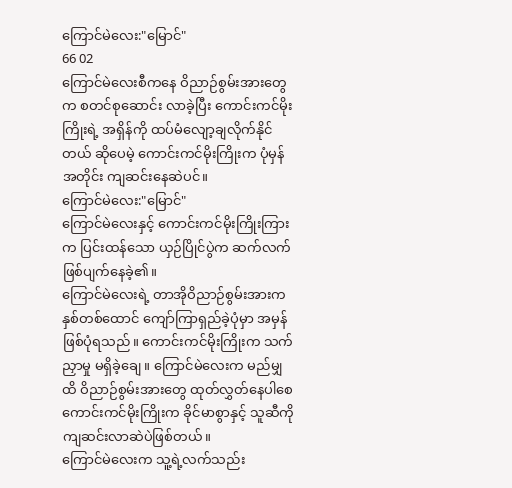ကြောင်မဲလေး:"မြောင်"
66 02
ကြောင်မဲလေးစီကနေ ဝိညာဉ်စွမ်းအားတွေက စတင်စုဆောင်း လာခဲ့ပြီး ကောင်းကင်မိုးကြိုးရဲ့ အရှိန်ကို ထပ်မံလျော့ချလိုက်နိုင်တယ် ဆိုပေမဲ့ ကောင်းကင်မိုးကြိုးက ပုံမှန်အတိုင်း ကျဆင်းနေဆဲပင်။
ကြောင်မဲလေး:"မြောင်"
ကြောင်မဲလေးနှင့် ကောင်းကင်မိုးကြိုးကြားက ပြင်းထန်သော ယှဉ်ပြိုင်ပွဲက ဆက်လက် ဖြစ်ပျက်နေခဲ့၏။
ကြောင်မဲလေးရဲ့ တာအိုဝိညာဉ်စွမ်းအားက နှစ်တစ်ထောင် ကျော်ကြာရှည်ခဲ့ပုံမှာ အမှန်ဖြစ်ပုံရသည်။ ကောင်းကင်မိုးကြိုးက သက်ညှာမှု မရှိခဲ့ချေ။ ကြောင်မဲလေးက မည်မျှထိ ဝိညာဉ်စွမ်းအားတွေ ထုတ်လွှတ်နေပါစေ ကောင်းကင်မိုးကြိုးက ခိုင်မာစွာနှင့် သူဆီကို ကျဆင်းလာဆဲပဲဖြစ်တယ်။
ကြောင်မဲလေးက သူ့ရဲ့လက်သည်း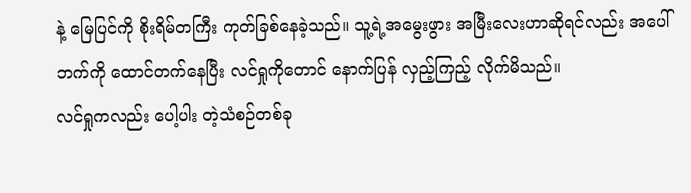နဲ့ မြေပြင်ကို စိုးရိမ်တကြီး ကုတ်ခြစ်နေခဲ့သည်။ သူ့ရဲ့အမွေးဖွား အမြီးလေးဟာဆိုရင်လည်း အပေါ်ဘက်ကို ထောင်တက်နေပြီး လင်ရှုကိုတောင် နောက်ပြန် လှည့်ကြည့် လိုက်မိသည်။
လင်ရှုကလည်း ပေါ့ပါး တဲ့သံစဉ်တစ်ခု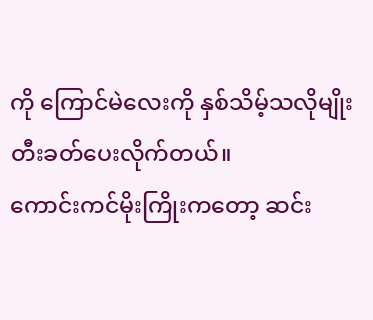ကို ကြောင်မဲလေးကို နှစ်သိမ့်သလိုမျိုး တီးခတ်ပေးလိုက်တယ်။
ကောင်းကင်မိုးကြိုးကတော့ ဆင်း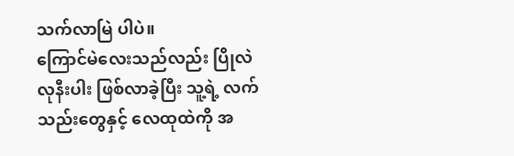သက်လာမြဲ ပါပဲ။
ကြောင်မဲလေးသည်လည်း ပြိုလဲလုနီးပါး ဖြစ်လာခဲ့ပြီး သူ့ရဲ့ လက်သည်းတွေနှင့် လေထုထဲကို အ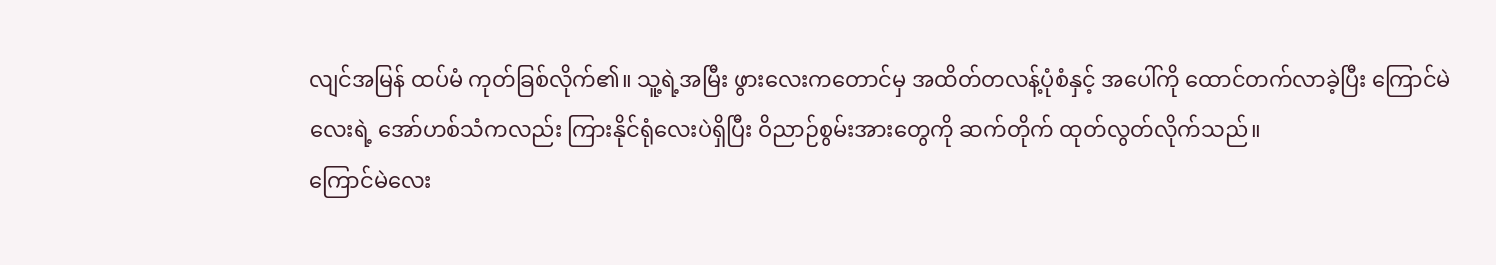လျင်အမြန် ထပ်မံ ကုတ်ခြစ်လိုက်၏။ သူ့ရဲ့အမြီး ဖွားလေးကတောင်မှ အထိတ်တလန့်ပုံစံနှင့် အပေါ်ကို ထောင်တက်လာခဲ့ပြီး ကြောင်မဲလေးရဲ့ အော်ဟစ်သံကလည်း ကြားနိုင်ရုံလေးပဲရှိပြီး ဝိညာဉ်စွမ်းအားတွေကို ဆက်တိုက် ထုတ်လွတ်လိုက်သည်။
ကြောင်မဲလေး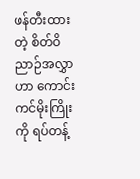ဖန်တီးထားတဲ့ စိတ်ဝိညာဉ်အလွှာဟာ ကောင်းကင်မိုးကြိုးကို ရပ်တန့်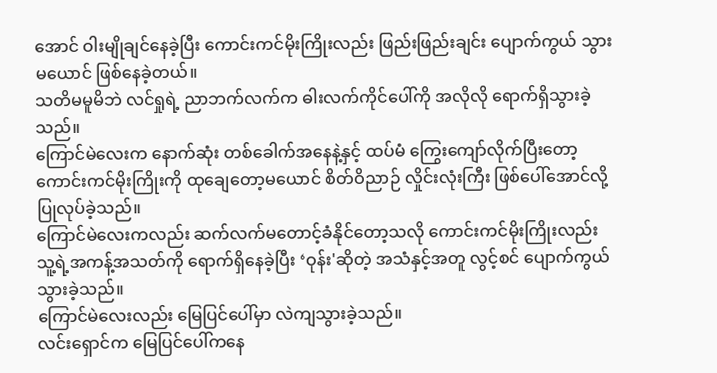အောင် ဝါးမျိုချင်နေခဲ့ပြီး ကောင်းကင်မိုးကြိုးလည်း ဖြည်းဖြည်းချင်း ပျောက်ကွယ် သွားမယောင် ဖြစ်နေခဲ့တယ်။
သတိမမူမိဘဲ လင်ရှုရဲ့ ညာဘက်လက်က ဓါးလက်ကိုင်ပေါ်ကို အလိုလို ရောက်ရှိသွားခဲ့သည်။
ကြောင်မဲလေးက နောက်ဆုံး တစ်ခေါက်အနေနဲ့နှင့် ထပ်မံ ကြွေးကျော်လိုက်ပြီးတော့ ကောင်းကင်မိုးကြိုးကို ထုချေတော့မယောင် စိတ်ဝိညာဉ် လှိုင်းလုံးကြီး ဖြစ်ပေါ်အောင်လို့ ပြုလုပ်ခဲ့သည်။
ကြောင်မဲလေးကလည်း ဆက်လက်မတောင့်ခံနိုင်တော့သလို ကောင်းကင်မိုးကြိုးလည်း သူ့ရဲ့အကန့်အသတ်ကို ရောက်ရှိနေခဲ့ပြီး ‘ဝုန်း'ဆိုတဲ့ အသံနှင့်အတူ လွင့်စင် ပျောက်ကွယ်သွားခဲ့သည်။
ကြောင်မဲလေးလည်း မြေပြင်ပေါ်မှာ လဲကျသွားခဲ့သည်။
လင်းရှောင်က မြေပြင်ပေါ်ကနေ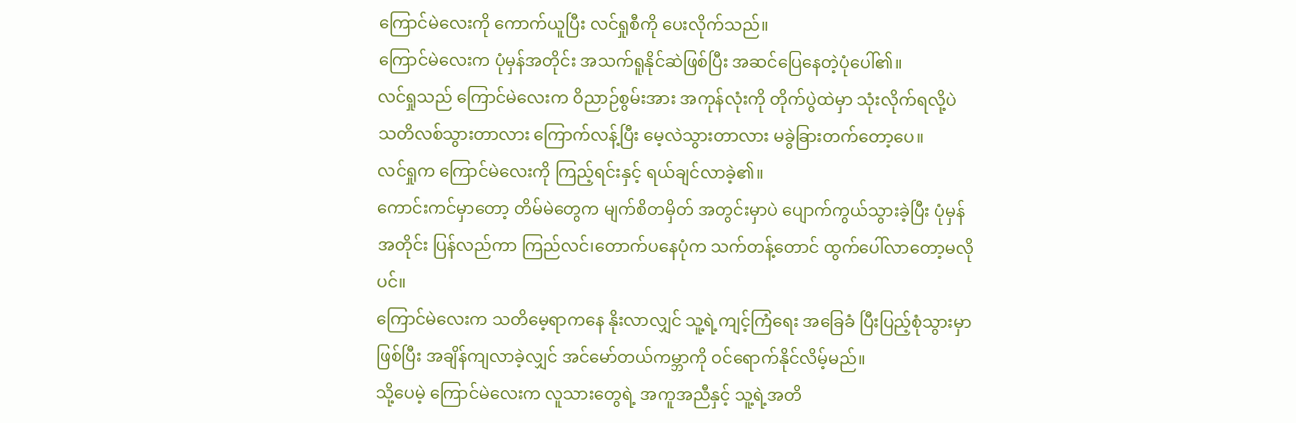ကြောင်မဲလေးကို ကောက်ယူပြီး လင်ရှုစီကို ပေးလိုက်သည်။
ကြောင်မဲလေးက ပုံမှန်အတိုင်း အသက်ရူနိုင်ဆဲဖြစ်ပြီး အဆင်ပြေနေတဲ့ပုံပေါ်၏။
လင်ရှုသည် ကြောင်မဲလေးက ဝိညာဉ်စွမ်းအား အကုန်လုံးကို တိုက်ပွဲထဲမှာ သုံးလိုက်ရလို့ပဲ သတိလစ်သွားတာလား ကြောက်လန့်ပြီး မေ့လဲသွားတာလား မခွဲခြားတက်တော့ပေ။
လင်ရှုက ကြောင်မဲလေးကို ကြည့်ရင်းနှင့် ရယ်ချင်လာခဲ့၏။
ကောင်းကင်မှာတော့ တိမ်မဲတွေက မျက်စိတမှိတ် အတွင်းမှာပဲ ပျောက်ကွယ်သွားခဲ့ပြီး ပုံမှန်အတိုင်း ပြန်လည်ကာ ကြည်လင်၊တောက်ပနေပုံက သက်တန့်တောင် ထွက်ပေါ်လာတော့မလိုပင်။
ကြောင်မဲလေးက သတိမေ့ရာကနေ နိုးလာလျှင် သူ့ရဲ့ကျင့်ကြံရေး အခြေခံ ပြီးပြည့်စုံသွားမှာ ဖြစ်ပြီး အချိန်ကျလာခဲ့လျှင် အင်မော်တယ်ကမ္ဘာကို ဝင်ရောက်နိုင်လိမ့်မည်။
သို့ပေမဲ့ ကြောင်မဲလေးက လူသားတွေရဲ့ အကူအညီနှင့် သူ့ရဲ့အတိ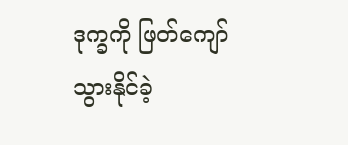ဒုက္ခကို ဖြတ်ကျော်သွားနိုင်ခဲ့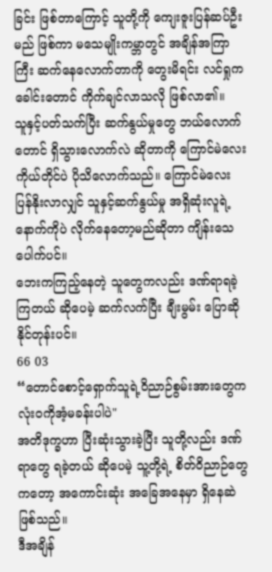ခြင်း ဖြစ်တာကြောင့် သူတို့ကို ကျေးဇူးပြန်ဆပ်ဦးမည် ဖြစ်ကာ မသေမျိုးကမ္ဘာတွင် အချိန်အကြာကြီး ဆက်နေလောက်တာကို တွေးမိရင်း လင်ရှုက ခေါင်းတောင် ကိုက်ချင်လာသလို ဖြစ်လာ၏။
သူနှင့်ပတ်သက်ပြီး ဆက်နွယ်မှုတွေ ဘယ်လောက်တောင် ရှိသွားလောက်လဲ ဆိုတာကို ကြောင်မဲလေး ကိုယ်တိုင်ပဲ ပိုသိလောက်သည်။ ကြောင်မဲလေး ပြန်နိုးလာလျှင် သူနှင့်ဆက်နွယ်မှု အရှိဆုံးလူရဲ့ နောက်ကိုပဲ လိုက်နေတော့မည်ဆိုတာ ကျိန်းသေပေါက်ပင်။
ဘေးကကြည့်နေတဲ့ သူတွေကလည်း ဒဏ်ရာရခဲ့ကြတယ် ဆိုပေမဲ့ ဆက်လက်ပြီး ချီးမွမ်း ပြောဆိုနိုင်တုန်းပင်။
66 03
“တောင်စောင့်ရှောက်သူရဲ့ဝိညာဉ်စွမ်းအားတွေက လုံးဝကိုအံ့မခန်းပါပဲ"
အတိဒုက္ခဟာ ပြီးဆုံးသွားခဲ့ပြီး သူတို့လည်း ဒဏ်ရာတွေ ရခဲ့တယ် ဆိုပေမဲ့ သူ့တို့ရဲ့ စိတ်ဝိညာဉ်တွေကတော့ အကောင်းဆုံး အခြေအနေမှာ ရှိနေဆဲဖြစ်သည်။
ဒီအချိန်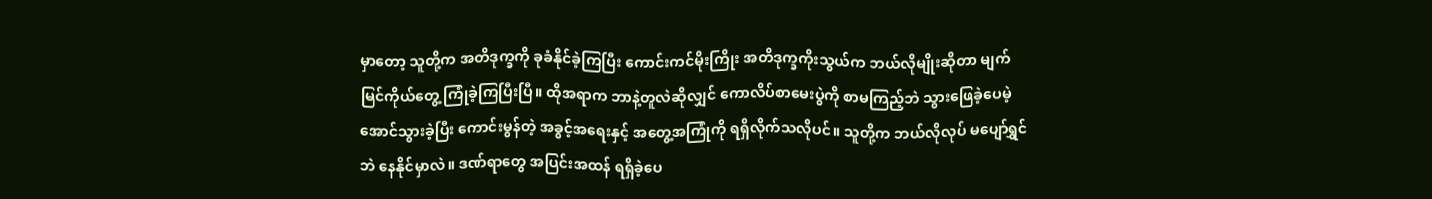မှာတော့ သူတို့က အတိဒုက္ခကို ခုခံနိုင်ခဲ့ကြပြီး ကောင်းကင်မိုးကြိုး အတိဒုက္ခကိုးသွယ်က ဘယ်လိုမျိုးဆိုတာ မျက်မြင်ကိုယ်တွေ့ ကြုံခဲ့ကြပြီးပြီ။ ထိုအရာက ဘာနဲ့တူလဲဆိုလျှင် ကောလိပ်စာမေးပွဲကို စာမကြည့်ဘဲ သွားဖြေခဲ့ပေမဲ့ အောင်သွားခဲ့ပြီး ကောင်းမွန်တဲ့ အခွင့်အရေးနှင့် အတွေ့အကြုံကို ရရှိလိုက်သလိုပင်။ သူတို့က ဘယ်လိုလုပ် မပျော်ရွှင်ဘဲ နေနိုင်မှာလဲ။ ဒဏ်ရာတွေ အပြင်းအထန် ရရှိခဲ့ပေ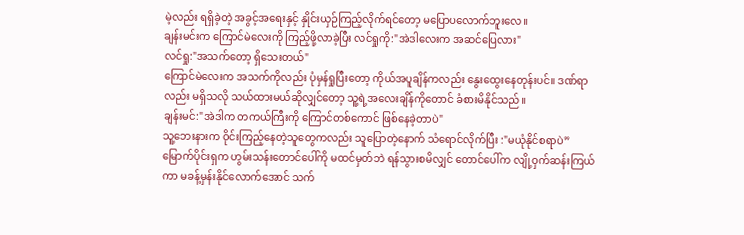မဲ့လည်း ရရှိခဲ့တဲ့ အခွင့်အရေးနှင့် နှိုင်းယှဉ်ကြည့်လိုက်ရင်တော့ မပြောပလောက်ဘူးလေ။
ချန်းမင်းက ကြောင်မဲလေးကို ကြည့်ဖို့လာခဲ့ပြီး လင်ရှုကို:"အဲဒါလေးက အဆင်ပြေလား"
လင်ရှု:"အသက်တော့ ရှိသေးတယ်"
ကြောင်မဲလေးက အသက်ကိုလည်း ပုံမှန်ရှုပြီးတော့ ကိုယ်အပူချိန်ကလည်း နွေးထွေးနေတုန်းပင်။ ဒဏ်ရာလည်း မရှိသလို သယ်ထားမယ်ဆိုလျှင်တော့ သူ့ရဲ့အလေးချိန်ကိုတောင် ခံစားမိနိုင်သည်။
ချန်းမင်:"အဲဒါက တကယ်ကြီးကို ကြောင်တစ်ကောင် ဖြစ်နေခဲ့တာပဲ"
သူ့ဘေးနားက ဝိုင်းကြည့်နေတဲ့သူတွေကလည်း သူပြောတဲ့နောက် သံရောင်လိုက်ပြီး :"မယုံနိုင်စရာပဲ”
မြောက်ပိုင်းရှက ဟွမ်းသန်းတောင်ပေါ်ကို မထင်မှတ်ဘဲ ရန်သွားစမိလျှင် တောင်ပေါ်က လျို့ဝှက်ဆန်းကြယ်ကာ မခန့်မှန်းနိုင်လောက်အောင် သက်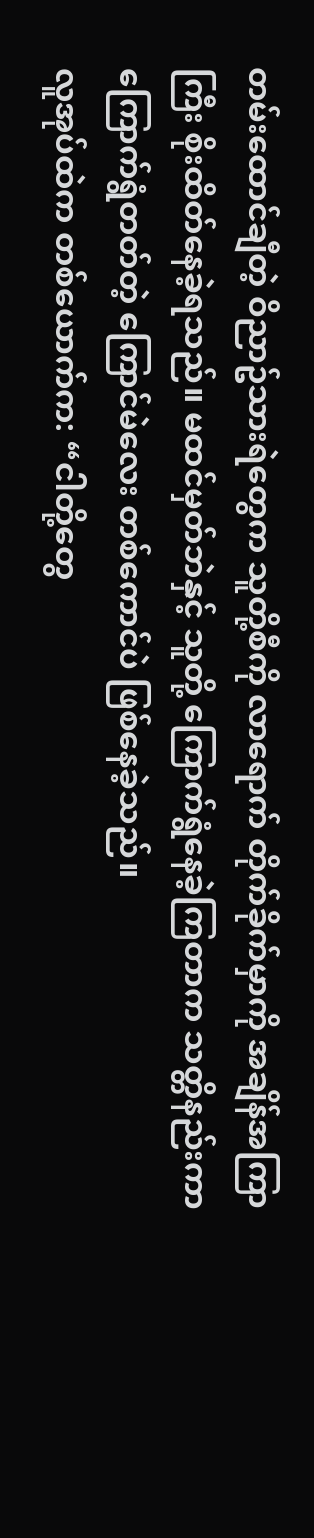တမ်းထောင်ချီတဲ့ ဝိညာဥ်သားရဲတွေက သူတို့စီကို လာရောက် တိုက်ခိုက်မှာကို အချိန်အကြာကြီး စိုးထိတ်နေခဲ့ရသည်။ မထင်မှတ်ဘဲနှင့် သူတို့ ကြောက်ရွံနေခဲ့ကြတာက သတ္တိနည်းကာ ကြောက်ရွံတတ်တဲ့ ကြောင်မဲလေး တစ်ကောင်ပဲ ဖြစ်နေခဲ့သည်။
လူအုပ်ထဲက တစ်ယောက်က: “ငါတို့တွေ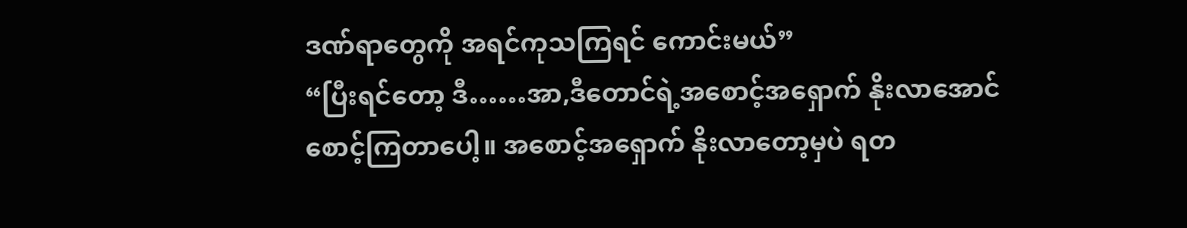ဒဏ်ရာတွေကို အရင်ကုသကြရင် ကောင်းမယ်”
“ပြီးရင်တော့ ဒီ……အာ,ဒီတောင်ရဲ့အစောင့်အရှောက် နိုးလာအောင် စောင့်ကြတာပေါ့။ အစောင့်အရှောက် နိုးလာတော့မှပဲ ရတ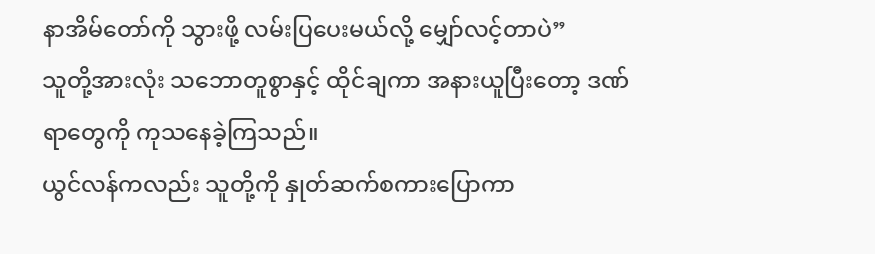နာအိမ်တော်ကို သွားဖို့ လမ်းပြပေးမယ်လို့ မျှော်လင့်တာပဲ”
သူတို့အားလုံး သဘောတူစွာနှင့် ထိုင်ချကာ အနားယူပြီးတော့ ဒဏ်ရာတွေကို ကုသနေခဲ့ကြသည်။
ယွင်လန်ကလည်း သူတို့ကို နှုတ်ဆက်စကားပြောကာ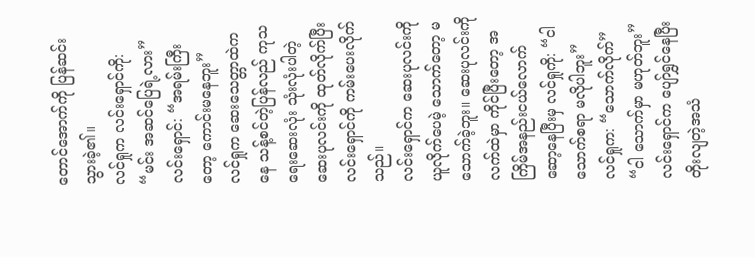တောင်အောက်ကို ပြန်ဆင်းသွားခဲ့၏။
လင်ရှုက လင်းရှောင်ကို: “မင်း အဆင်ပြေရဲ့လား”
လင်းရှောင်: “အရမ်းကြီးတော့ ကောင်းမနေဘူး”
လင်ရှုက ဆေးသေတ္တာထဲကနေ သန့်စင်တဲ့ပြန်လည် ကုသရေးဆေးလုံး သုံးလုံးပါတဲ့ ဆေးပုလင်းကို ထုတ်လိုက်ပြီး လင်းရှောင်ကို ကမ်းပေးလိုက်သည်။
လင်းရှောင်က ဆေးပုလင်းကို ယူလိုက်ပေမဲ့ သောက်တော့ မသောက်ခဲ့ဘူး။ ဆေးပုလင်းကို လက်ထဲမှာ ကိုင်ပြီးတော့ အကြိမ်အနည်းငယ်လောက် ဆော့နေပြီးမှ လင်ရှုကို: “ငါ သောက်စရာ မလိုပါဘူး”
လင်ရှုက: “သောက်လိုက်”
“ငါ သောက်မှာ မဟုတ်ဘူး”
လင်းရှောင်က ပျော်ရွှင်နေပြီး တိုးလျတဲ့အသံ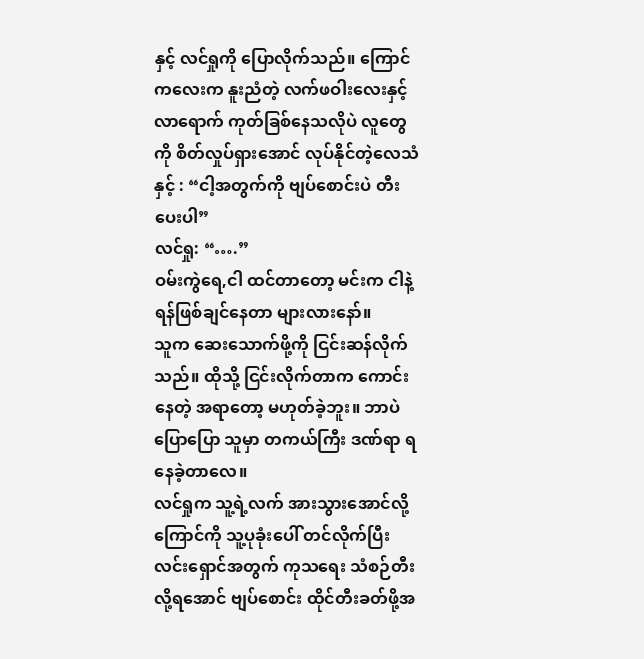နှင့် လင်ရှုကို ပြောလိုက်သည်။ ကြောင်ကလေးက နူးညံတဲ့ လက်ဖဝါးလေးနှင့် လာရောက် ကုတ်ခြစ်နေသလိုပဲ လူတွေကို စိတ်လှုပ်ရှားအောင် လုပ်နိုင်တဲ့လေသံနှင့် : “ငါ့အတွက်ကို ဗျပ်စောင်းပဲ တီးပေးပါ”
လင်ရှု: “….”
ဝမ်းကွဲရေ,ငါ ထင်တာတော့ မင်းက ငါနဲ့ ရန်ဖြစ်ချင်နေတာ များလားနော်။
သူက ဆေးသောက်ဖို့ကို ငြင်းဆန်လိုက်သည်။ ထိုသို့ ငြင်းလိုက်တာက ကောင်းနေတဲ့ အရာတော့ မဟုတ်ခဲ့ဘူး။ ဘာပဲပြောပြော သူမှာ တကယ်ကြီး ဒဏ်ရာ ရနေခဲ့တာလေ။
လင်ရှုက သူ့ရဲ့လက် အားသွားအောင်လို့ ကြောင်ကို သူ့ပုခုံးပေါ် တင်လိုက်ပြီး လင်းရှောင်အတွက် ကုသရေး သံစဉ်တီးလို့ရအောင် ဗျပ်စောင်း ထိုင်တီးခတ်ဖို့အ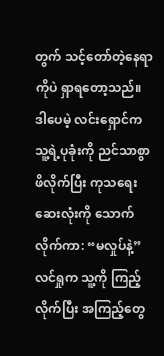တွက် သင့်တော်တဲ့နေရာကိုပဲ ရှာရတော့သည်။ ဒါပေမဲ့ လင်းရှောင်က သူ့ရဲ့ပုခုံးကို ညင်သာစွာ ဖိလိုက်ပြီး ကုသရေး ဆေးလုံးကို သောက်လိုက်ကာ: “မလှုပ်နဲ့”
လင်ရှုက သူ့ကို ကြည့်လိုက်ပြီး အကြည့်တွေ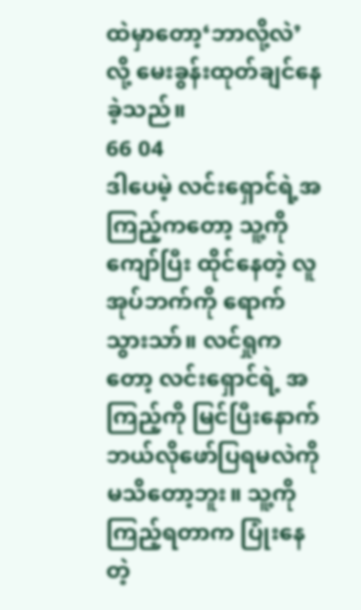ထဲမှာတော့‘ဘာလို့လဲ’လို့ မေးခွန်းထုတ်ချင်နေခဲ့သည်။
66 04
ဒါပေမဲ့ လင်းရှောင်ရဲ့အကြည့်ကတော့ သူ့ကိုကျော်ပြီး ထိုင်နေတဲ့ လူအုပ်ဘက်ကို ရောက်သွားသာ်။ လင်ရှုကတော့ လင်းရှောင်ရဲ့ အကြည့်ကို မြင်ပြီးနောက် ဘယ်လိုဖော်ပြရမလဲကို မသိတော့ဘူး။ သူ့ကို ကြည့်ရတာက ပြုံးနေတဲ့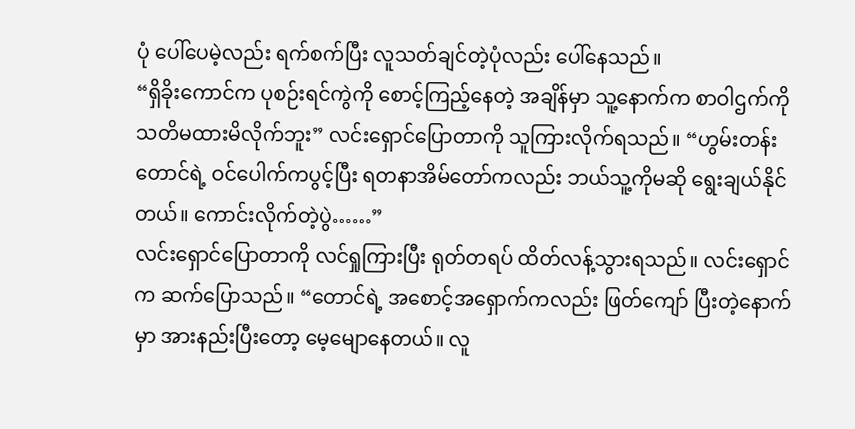ပုံ ပေါ်ပေမဲ့လည်း ရက်စက်ပြီး လူသတ်ချင်တဲ့ပုံလည်း ပေါ်နေသည်။
“ရှိခိုးကောင်က ပုစဉ်းရင်ကွဲကို စောင့်ကြည့်နေတဲ့ အချိန်မှာ သူ့နောက်က စာဝါဌက်ကို သတိမထားမိလိုက်ဘူး” လင်းရှောင်ပြောတာကို သူကြားလိုက်ရသည်။ “ဟွမ်းတန်းတောင်ရဲ့ ဝင်ပေါက်ကပွင့်ပြီး ရတနာအိမ်တော်ကလည်း ဘယ်သူ့ကိုမဆို ရွေးချယ်နိုင်တယ်။ ကောင်းလိုက်တဲ့ပွဲ……”
လင်းရှောင်ပြောတာကို လင်ရှုကြားပြီး ရုတ်တရပ် ထိတ်လန့်သွားရသည်။ လင်းရှောင်က ဆက်ပြောသည်။ “တောင်ရဲ့ အစောင့်အရှောက်ကလည်း ဖြတ်ကျော် ပြီးတဲ့နောက်မှာ အားနည်းပြီးတော့ မေ့မျောနေတယ်။ လူ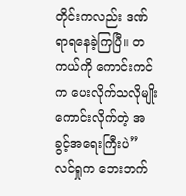တိုင်းကလည်း ဒဏ်ရာရနေခဲ့ကြပြီ။ တကယ်ကို ကောင်းကင်က ပေးလိုက်သလိုမျိုး ကောင်းလိုက်တဲ့ အခွင့်အရေးကြီးပဲ”
လင်ရှုက ဘေးဘက်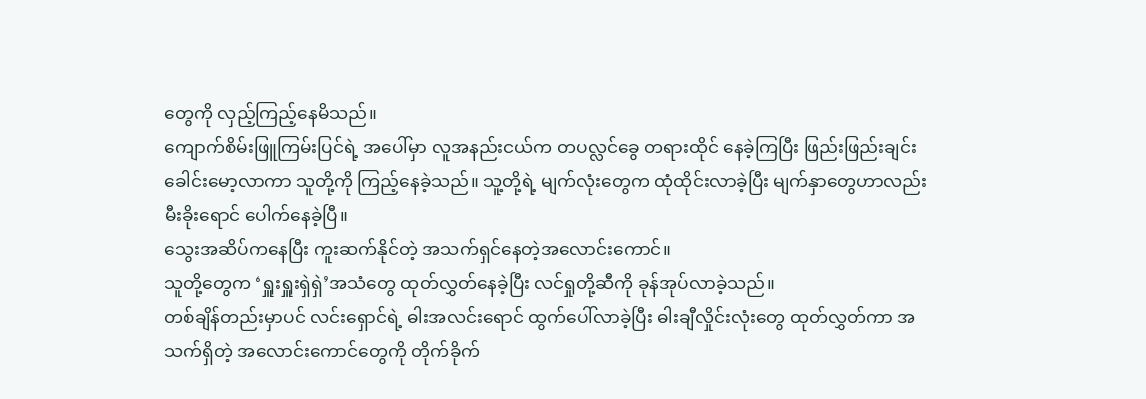တွေကို လှည့်ကြည့်နေမိသည်။
ကျောက်စိမ်းဖြူကြမ်းပြင်ရဲ့ အပေါ်မှာ လူအနည်းငယ်က တပလ္လင်ခွေ တရားထိုင် နေခဲ့ကြပြီး ဖြည်းဖြည်းချင်း ခေါင်းမော့လာကာ သူတို့ကို ကြည့်နေခဲ့သည်။ သူ့တို့ရဲ့ မျက်လုံးတွေက ထုံထိုင်းလာခဲ့ပြီး မျက်နှာတွေဟာလည်း မီးခိုးရောင် ပေါက်နေခဲ့ပြီ။
သွေးအဆိပ်ကနေပြီး ကူးဆက်နိုင်တဲ့ အသက်ရှင်နေတဲ့အလောင်းကောင်။
သူတို့တွေက ‘ရှူးရှူးရှဲရှဲ’အသံတွေ ထုတ်လွှတ်နေခဲ့ပြီး လင်ရှုတို့ဆီကို ခုန်အုပ်လာခဲ့သည်။
တစ်ချိန်တည်းမှာပင် လင်းရှောင်ရဲ့ ဓါးအလင်းရောင် ထွက်ပေါ်လာခဲ့ပြီး ဓါးချီလှိုင်းလုံးတွေ ထုတ်လွှတ်ကာ အသက်ရှိတဲ့ အလောင်းကောင်တွေကို တိုက်ခိုက်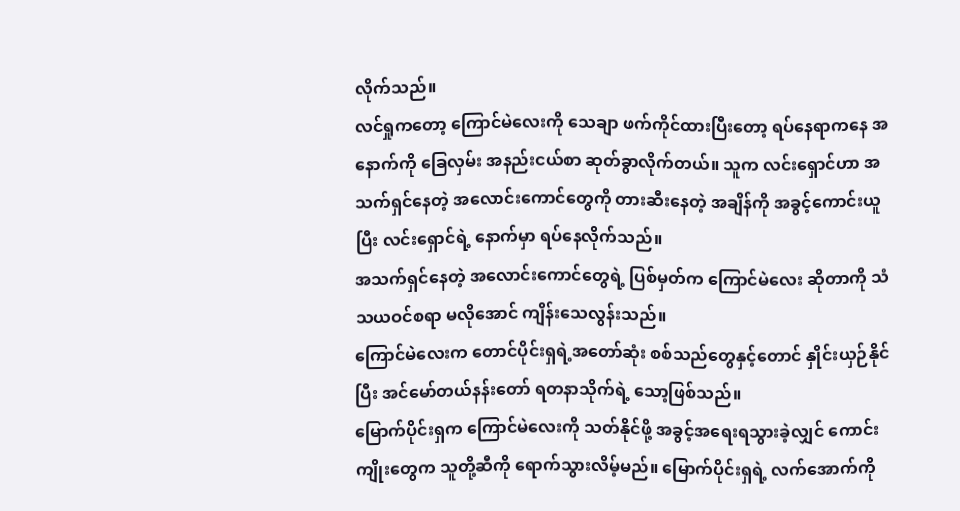လိုက်သည်။
လင်ရှုကတော့ ကြောင်မဲလေးကို သေချာ ဖက်ကိုင်ထားပြီးတော့ ရပ်နေရာကနေ အနောက်ကို ခြေလှမ်း အနည်းငယ်စာ ဆုတ်ခွာလိုက်တယ်။ သူက လင်းရှောင်ဟာ အသက်ရှင်နေတဲ့ အလောင်းကောင်တွေကို တားဆီးနေတဲ့ အချိန်ကို အခွင့်ကောင်းယူပြီး လင်းရှောင်ရဲ့ နောက်မှာ ရပ်နေလိုက်သည်။
အသက်ရှင်နေတဲ့ အလောင်းကောင်တွေရဲ့ ပြစ်မှတ်က ကြောင်မဲလေး ဆိုတာကို သံသယဝင်စရာ မလိုအောင် ကျိန်းသေလွန်းသည်။
ကြောင်မဲလေးက တောင်ပိုင်းရှရဲ့အတော်ဆုံး စစ်သည်တွေနှင့်တောင် နှိုင်းယှဉ်နိုင်ပြီး အင်မော်တယ်နန်းတော် ရတနာသိုက်ရဲ့ သော့ဖြစ်သည်။
မြောက်ပိုင်းရှက ကြောင်မဲလေးကို သတ်နိုင်ဖို့ အခွင့်အရေးရသွားခဲ့လျှင် ကောင်းကျိုးတွေက သူတို့ဆီကို ရောက်သွားလိမ့်မည်။ မြောက်ပိုင်းရှရဲ့ လက်အောက်ကို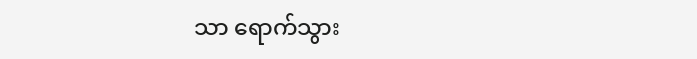သာ ရောက်သွား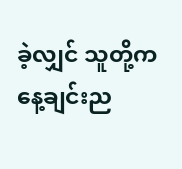ခဲ့လျှင် သူတို့က နေ့ချင်းည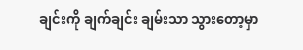ချင်းကို ချက်ချင်း ချမ်းသာ သွားတော့မှာ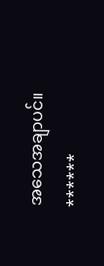အသေအချာပင်။
******